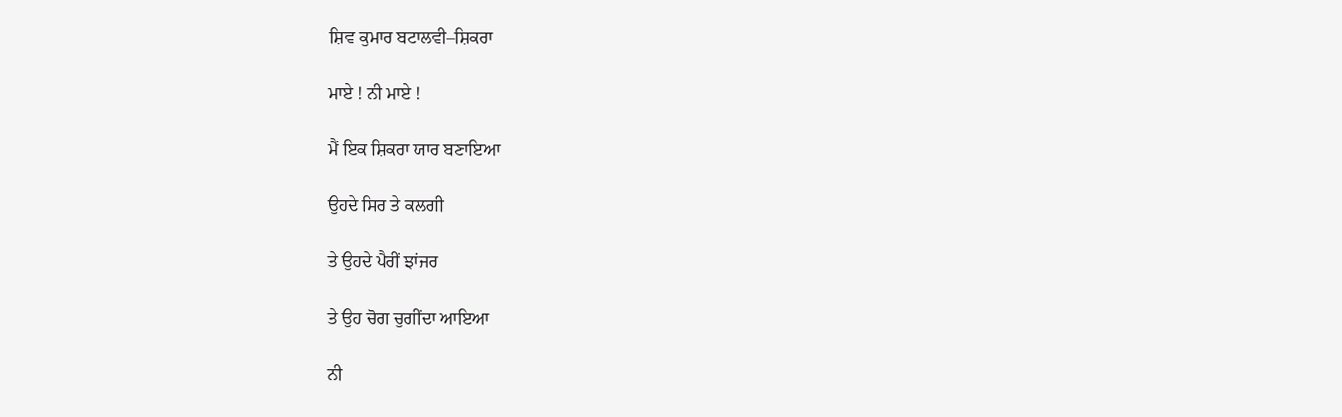ਸ਼ਿਵ ਕੁਮਾਰ ਬਟਾਲਵੀ–ਸ਼ਿਕਰਾ

ਮਾਏ ! ਨੀ ਮਾਏ !

ਮੈਂ ਇਕ ਸ਼ਿਕਰਾ ਯਾਰ ਬਣਾਇਆ

ਉਹਦੇ ਸਿਰ ਤੇ ਕਲਗੀ

ਤੇ ਉਹਦੇ ਪੈਰੀਂ ਝਾਂਜਰ

ਤੇ ਉਹ ਚੋਗ ਚੁਗੀਂਦਾ ਆਇਆ

ਨੀ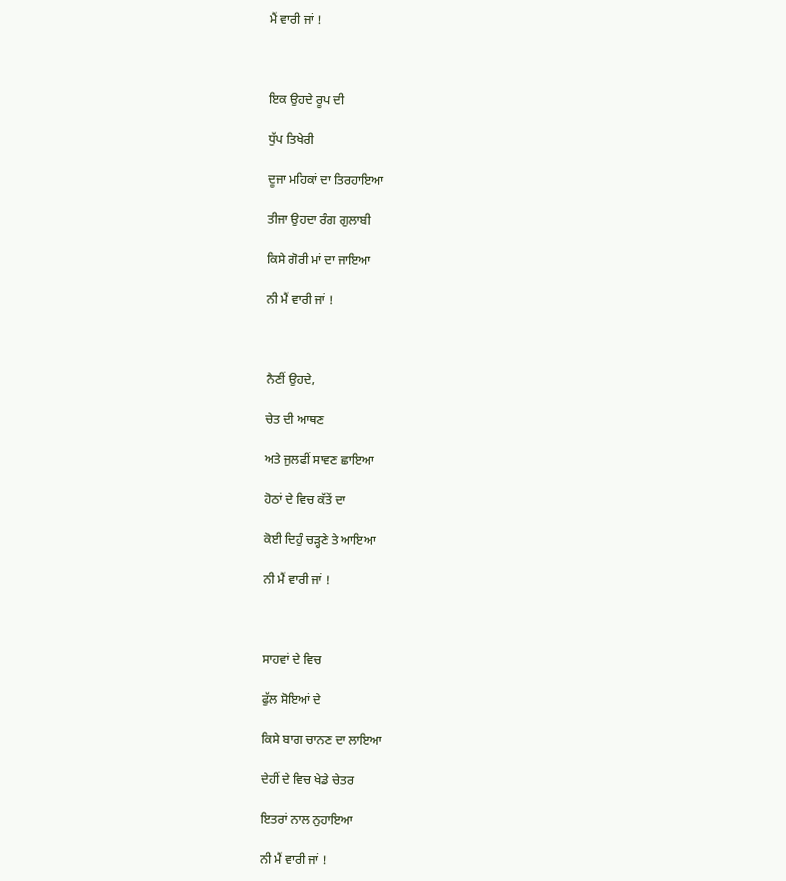ਮੈਂ ਵਾਰੀ ਜਾਂ !



ਇਕ ਉਹਦੇ ਰੂਪ ਦੀ

ਧੁੱਪ ਤਿਖੇਰੀ

ਦੂਜਾ ਮਹਿਕਾਂ ਦਾ ਤਿਰਹਾਇਆ

ਤੀਜਾ ਉਹਦਾ ਰੰਗ ਗੁਲਾਬੀ

ਕਿਸੇ ਗੋਰੀ ਮਾਂ ਦਾ ਜਾਇਆ

ਨੀ ਮੈਂ ਵਾਰੀ ਜਾਂ !



ਨੈਣੀਂ ਉਹਦੇ,

ਚੇਤ ਦੀ ਆਥਣ

ਅਤੇ ਜੁਲਫੀਂ ਸਾਵਣ ਛਾਇਆ

ਹੋਠਾਂ ਦੇ ਵਿਚ ਕੱਤੇਂ ਦਾ

ਕੋਈ ਦਿਹੁੰ ਚੜ੍ਹਣੇ ਤੇ ਆਇਆ

ਨੀ ਮੈਂ ਵਾਰੀ ਜਾਂ !



ਸਾਹਵਾਂ ਦੇ ਵਿਚ

ਫੁੱਲ ਸੋਇਆਂ ਦੇ

ਕਿਸੇ ਬਾਗ ਚਾਨਣ ਦਾ ਲਾਇਆ

ਦੇਹੀਂ ਦੇ ਵਿਚ ਖੇਡੇ ਚੇਤਰ

ਇਤਰਾਂ ਨਾਲ ਨੁਹਾਇਆ

ਨੀ ਮੈਂ ਵਾਰੀ ਜਾਂ !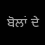ਬੋਲਾਂ ਦੇ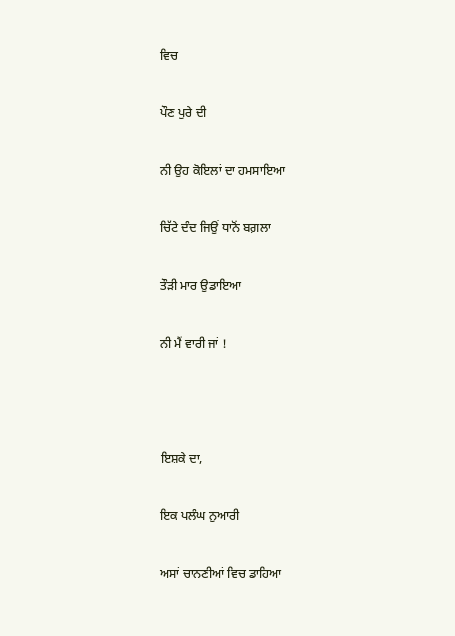ਵਿਚ

ਪੌਣ ਪੁਰੇ ਦੀ

ਨੀ ਉਹ ਕੋਇਲਾਂ ਦਾ ਹਮਸਾਇਆ

ਚਿੱਟੇ ਦੰਦ ਜਿਉਂ ਧਾਨੋਂ ਬਗ਼ਲਾ

ਤੌੜੀ ਮਾਰ ਉਡਾਇਆ

ਨੀ ਮੈਂ ਵਾਰੀ ਜਾਂ !



ਇਸ਼ਕੇ ਦਾ,

ਇਕ ਪਲੰਘ ਨੁਆਰੀ

ਅਸਾਂ ਚਾਨਣੀਆਂ ਵਿਚ ਡਾਹਿਆ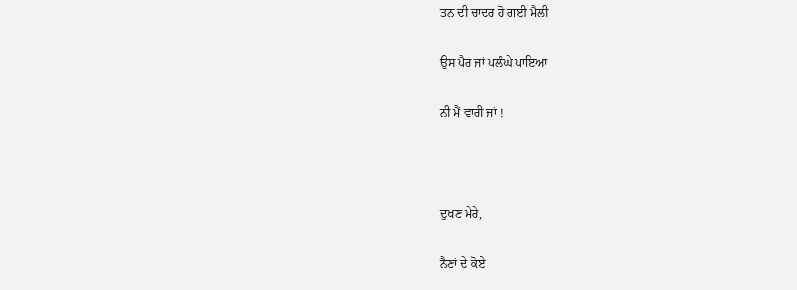ਤਨ ਦੀ ਚਾਦਰ ਹੋ ਗਈ ਮੈਲੀ

ਉਸ ਪੈਰ ਜਾਂ ਪਲੰਘੇ ਪਾਇਆ

ਨੀ ਮੈਂ ਵਾਰੀ ਜਾਂ !



ਦੁਖਣ ਮੇਰੇ,

ਨੈਣਾਂ ਦੇ ਕੋਏ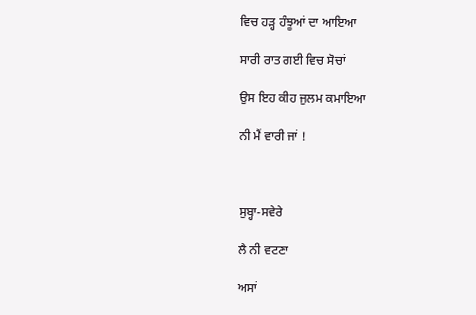ਵਿਚ ਹੜ੍ਹ ਹੰਝੂਆਂ ਦਾ ਆਇਆ

ਸਾਰੀ ਰਾਤ ਗਈ ਵਿਚ ਸੋਚਾਂ

ਉਸ ਇਹ ਕੀਹ ਜੁਲਮ ਕਮਾਇਆ

ਨੀ ਮੈਂ ਵਾਰੀ ਜਾਂ !



ਸੁਬ੍ਹਾ-ਸਵੇਰੇ

ਲੈ ਨੀ ਵਟਣਾ

ਅਸਾਂ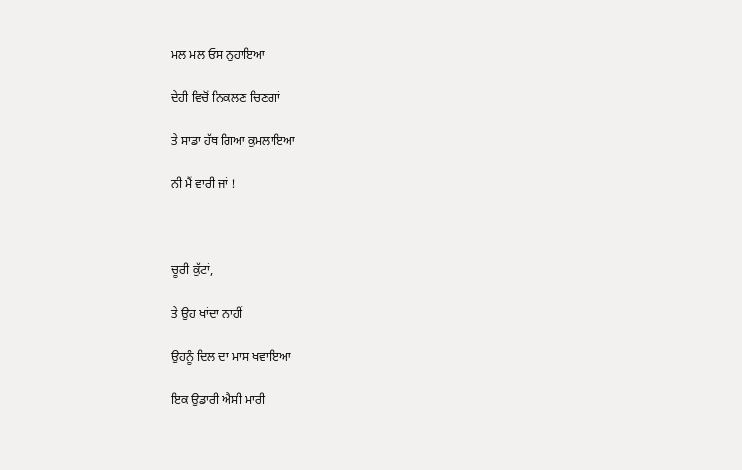ਮਲ ਮਲ ਓਸ ਨੁਹਾਇਆ

ਦੇਹੀ ਵਿਚੋਂ ਨਿਕਲਣ ਚਿਣਗਾਂ

ਤੇ ਸਾਡਾ ਹੱਥ ਗਿਆ ਕੁਮਲਾਇਆ

ਨੀ ਮੈਂ ਵਾਰੀ ਜਾਂ !



ਚੂਰੀ ਕੁੱਟਾਂ,

ਤੇ ਉਹ ਖਾਂਦਾ ਨਾਹੀਂ

ਉਹਨੂੰ ਦਿਲ ਦਾ ਮਾਸ ਖਵਾਇਆ

ਇਕ ਉਡਾਰੀ ਐਸੀ ਮਾਰੀ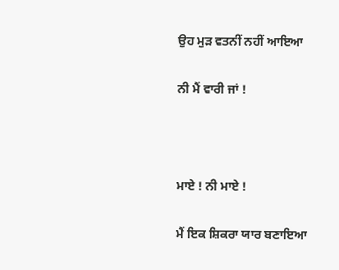ਉਹ ਮੁੜ ਵਤਨੀਂ ਨਹੀਂ ਆਇਆ

ਨੀ ਮੈਂ ਵਾਰੀ ਜਾਂ !



ਮਾਏ ! ਨੀ ਮਾਏ !

ਮੈਂ ਇਕ ਸ਼ਿਕਰਾ ਯਾਰ ਬਣਾਇਆ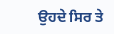ਉਹਦੇ ਸਿਰ ਤੇ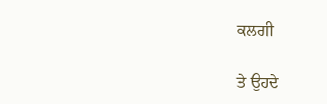ਕਲਗੀ

ਤੇ ਉਹਦੇ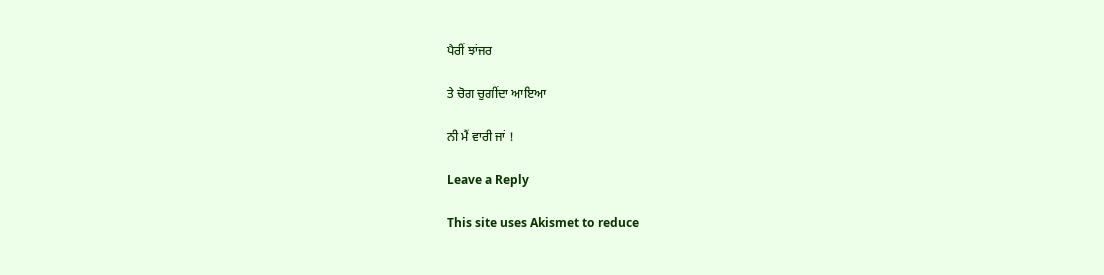ਪੈਰੀਂ ਝਾਂਜਰ

ਤੇ ਚੋਗ ਚੁਗੀਂਦਾ ਆਇਆ

ਨੀ ਮੈਂ ਵਾਰੀ ਜਾਂ !

Leave a Reply

This site uses Akismet to reduce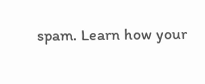spam. Learn how your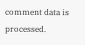comment data is processed.